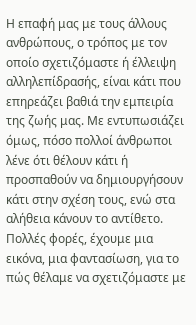Η επαφή μας με τους άλλους ανθρώπους, ο τρόπος με τον οποίο σχετιζόμαστε ή έλλειψη αλληλεπίδρασής, είναι κάτι που επηρεάζει βαθιά την εμπειρία της ζωής μας. Με εντυπωσιάζει όμως, πόσο πολλοί άνθρωποι λένε ότι θέλουν κάτι ή προσπαθούν να δημιουργήσουν κάτι στην σχέση τους, ενώ στα αλήθεια κάνουν το αντίθετο. Πολλές φορές, έχουμε μια εικόνα, μια φαντασίωση, για το πώς θέλαμε να σχετιζόμαστε με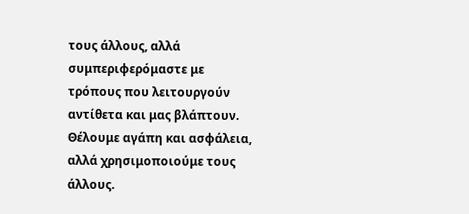τους άλλους, αλλά συμπεριφερόμαστε με τρόπους που λειτουργούν αντίθετα και μας βλάπτουν.
Θέλουμε αγάπη και ασφάλεια, αλλά χρησιμοποιούμε τους άλλους.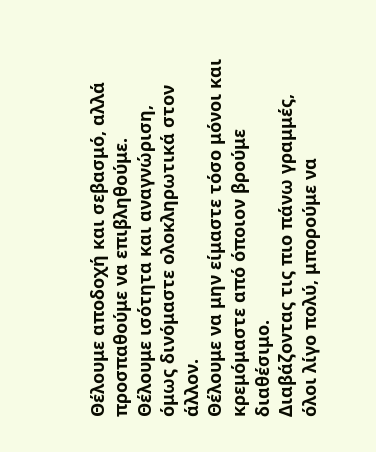Θέλουμε αποδοχή και σεβασμό, αλλά προσπαθούμε να επιβληθούμε.
Θέλουμε ισότητα και αναγνώριση, όμως δινόμαστε ολοκληρωτικά στον άλλον.
Θέλουμε να μην είμαστε τόσο μόνοι και κρεμόμαστε από όποιον βρούμε διαθέσιμο.
Διαβάζοντας τις πιο πάνω γραμμές, όλοι λίγο πολύ, μπορούμε να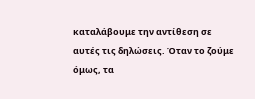καταλάβουμε την αντίθεση σε αυτές τις δηλώσεις. Όταν το ζούμε όμως, τα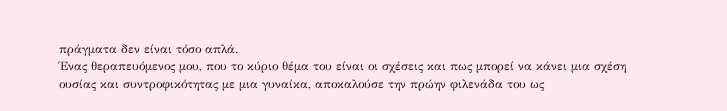πράγματα δεν είναι τόσο απλά.
Ένας θεραπευόμενος μου, που το κύριο θέμα του είναι οι σχέσεις και πως μπορεί να κάνει μια σχέση ουσίας και συντροφικότητας με μια γυναίκα, αποκαλούσε την πρώην φιλενάδα του ως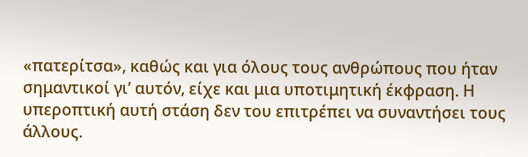«πατερίτσα», καθώς και για όλους τους ανθρώπους που ήταν σημαντικοί γι’ αυτόν, είχε και μια υποτιμητική έκφραση. Η υπεροπτική αυτή στάση δεν του επιτρέπει να συναντήσει τους άλλους.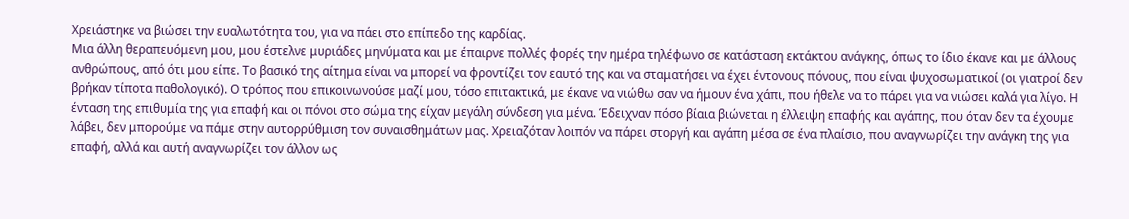Χρειάστηκε να βιώσει την ευαλωτότητα του, για να πάει στο επίπεδο της καρδίας.
Μια άλλη θεραπευόμενη μου, μου έστελνε μυριάδες μηνύματα και με έπαιρνε πολλές φορές την ημέρα τηλέφωνο σε κατάσταση εκτάκτου ανάγκης, όπως το ίδιο έκανε και με άλλους ανθρώπους, από ότι μου είπε. Το βασικό της αίτημα είναι να μπορεί να φροντίζει τον εαυτό της και να σταματήσει να έχει έντονους πόνους, που είναι ψυχοσωματικοί (οι γιατροί δεν βρήκαν τίποτα παθολογικό). Ο τρόπος που επικοινωνούσε μαζί μου, τόσο επιτακτικά, με έκανε να νιώθω σαν να ήμουν ένα χάπι, που ήθελε να το πάρει για να νιώσει καλά για λίγο. Η ένταση της επιθυμία της για επαφή και οι πόνοι στο σώμα της είχαν μεγάλη σύνδεση για μένα. Έδειχναν πόσο βίαια βιώνεται η έλλειψη επαφής και αγάπης, που όταν δεν τα έχουμε λάβει, δεν μπορούμε να πάμε στην αυτορρύθμιση τον συναισθημάτων μας. Χρειαζόταν λοιπόν να πάρει στοργή και αγάπη μέσα σε ένα πλαίσιο, που αναγνωρίζει την ανάγκη της για επαφή, αλλά και αυτή αναγνωρίζει τον άλλον ως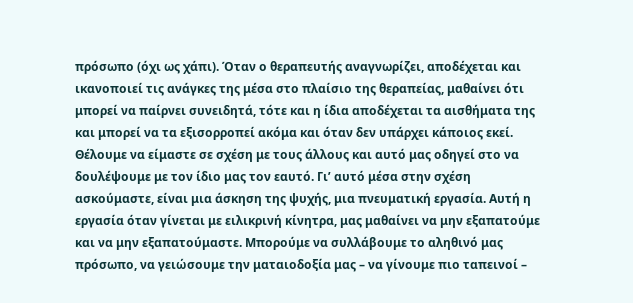πρόσωπο (όχι ως χάπι). Όταν ο θεραπευτής αναγνωρίζει, αποδέχεται και ικανοποιεί τις ανάγκες της μέσα στο πλαίσιο της θεραπείας, μαθαίνει ότι μπορεί να παίρνει συνειδητά, τότε και η ίδια αποδέχεται τα αισθήματα της και μπορεί να τα εξισορροπεί ακόμα και όταν δεν υπάρχει κάποιος εκεί.
Θέλουμε να είμαστε σε σχέση με τους άλλους και αυτό μας οδηγεί στο να δουλέψουμε με τον ίδιο μας τον εαυτό. Γι’ αυτό μέσα στην σχέση ασκούμαστε, είναι μια άσκηση της ψυχής, μια πνευματική εργασία. Αυτή η εργασία όταν γίνεται με ειλικρινή κίνητρα, μας μαθαίνει να μην εξαπατούμε και να μην εξαπατούμαστε. Μπορούμε να συλλάβουμε το αληθινό μας πρόσωπο, να γειώσουμε την ματαιοδοξία μας – να γίνουμε πιο ταπεινοί –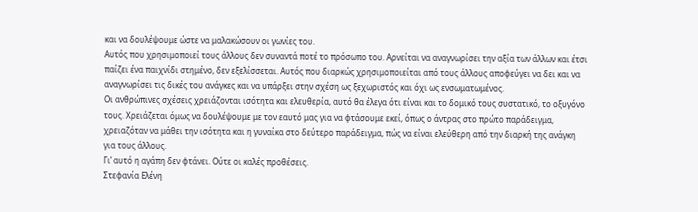και να δουλέψουμε ώστε να μαλακώσουν οι γωνίες του.
Αυτός που χρησιμοποιεί τους άλλους δεν συναντά ποτέ το πρόσωπο του. Αρνείται να αναγνωρίσει την αξία των άλλων και έτσι παίζει ένα παιχνίδι στημένο, δεν εξελίσσεται. Αυτός που διαρκώς χρησιμοποιείται από τους άλλους αποφεύγει να δει και να αναγνωρίσει τις δικές του ανάγκες και να υπάρξει στην σχέση ως ξεχωριστός και όχι ως ενσωματωμένος.
Οι ανθρώπινες σχέσεις χρειάζονται ισότητα και ελευθερία, αυτό θα έλεγα ότι είναι και το δομικό τους συστατικό, το οξυγόνο τους. Χρειάζεται όμως να δουλέψουμε με τον εαυτό μας για να φτάσουμε εκεί, όπως ο άντρας στο πρώτο παράδειγμα, χρειαζόταν να μάθει την ισότητα και η γυναίκα στο δεύτερο παράδειγμα, πώς να είναι ελεύθερη από την διαρκή της ανάγκη για τους άλλους.
Γι’ αυτό η αγάπη δεν φτάνει. Ούτε οι καλές προθέσεις.
Στεφανία Ελένη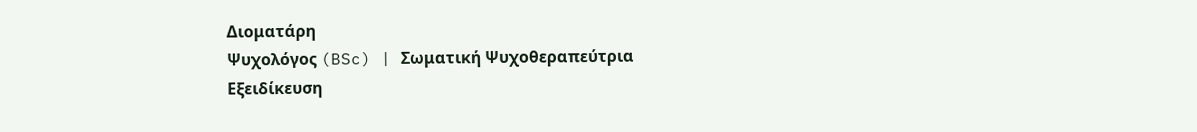Διοματάρη
Ψυχολόγος (BSc) | Σωματική Ψυχοθεραπεύτρια
Εξειδίκευση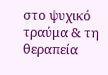στο ψυχικό τραύμα & τη θεραπεία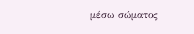μέσω σώματος